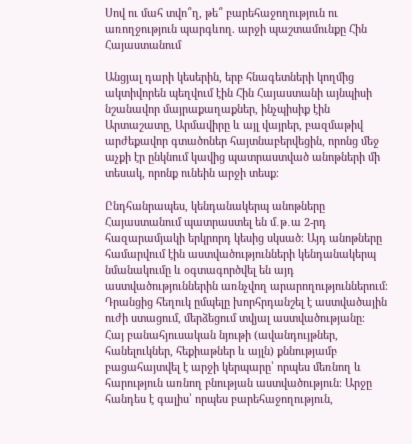Սով ու մահ տվո՞ղ, թե՞ բարեհաջողություն ու առողջություն պարգևող. արջի պաշտամունքը Հին Հայաստանում

Անցյալ դարի կեսերին, երբ հնագետների կողմից ակտիվորեն պեղվում էին Հին Հայաստանի այնպիսի նշանավոր մայրաքաղաքներ, ինչպիսիք էին Արտաշատը, Արմավիրը և այլ վայրեր, բազմաթիվ արժեքավոր գտածոներ հայտնաբերվեցին, որոնց մեջ աչքի էր ընկնում կավից պատրաստված անոթների մի տեսակ, որոնք ունեին արջի տեսք։

Ընդհանրապես, կենդանակերպ անոթները Հայաստանում պատրաստել են մ․թ․ա 2-րդ հազարամյակի երկրորդ կեսից սկսած։ Այդ անոթները համարվում էին աստվածությունների կենդանակերպ նմանակումը և օգտագործվել են այդ աստվածություններին առնչվող արարողություններում։ Դրանցից հեղուկ ըմպելը խորհրդանշել է աստվածային ուժի ստացում, մերձեցում տվյալ աստվածությանը։
Հայ բանահյուսական նյութի (ավանդույթներ, հանելուկներ, հեքիաթներ և այլն) քննությամբ բացահայտվել է արջի կերպարը՝ որպես մեռնող և հարություն առնող բնության աստվածություն։ Արջը հանդես է գալիս՝ որպես բարեհաջողություն,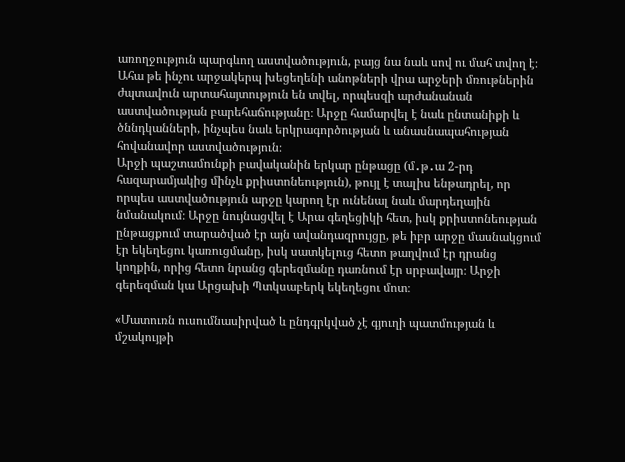առողջություն պարգևող աստվածություն, բայց նա նաև սով ու մահ տվող է։ Ահա թե ինչու արջակերպ խեցեղենի անոթների վրա արջերի մռութներին ժպտավուն արտահայտություն են տվել, որպեսզի արժանանան աստվածության բարեհաճությանը։ Արջը համարվել է նաև ընտանիքի և ծննդկանների, ինչպես նաև երկրագործության և անասնապահության հովանավոր աստվածություն։
Արջի պաշտամունքի բավականին երկար ընթացը (մ․թ․ա 2-րդ հազարամյակից մինչև քրիստոնեություն), թույլ է տալիս ենթադրել, որ որպես աստվածություն արջը կարող էր ունենալ նաև մարդեղային նմանակում։ Արջը նույնացվել է Արա գեղեցիկի հետ, իսկ քրիստոնեության ընթացքում տարածված էր այն ավանդազրույցը, թե իբր արջը մասնակցում էր եկեղեցու կառուցմանը, իսկ սատկելուց հետո թաղվում էր դրանց կողքին, որից հետո նրանց գերեզմանը դառնում էր սրբավայր։ Արջի գերեզման կա Արցախի Պտկսաբերկ եկեղեցու մոտ։

«Մատուռն ուսումնասիրված և ընդգրկված չէ գյուղի պատմության և մշակույթի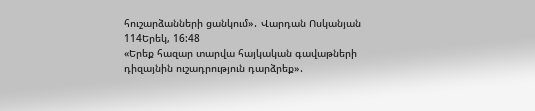հուշարձանների ցանկում»․ Վարդան Ոսկանյան
114Երեկ, 16:48
«Երեք հազար տարվա հայկական գավաթների դիզայնին ուշադրություն դարձրեք»․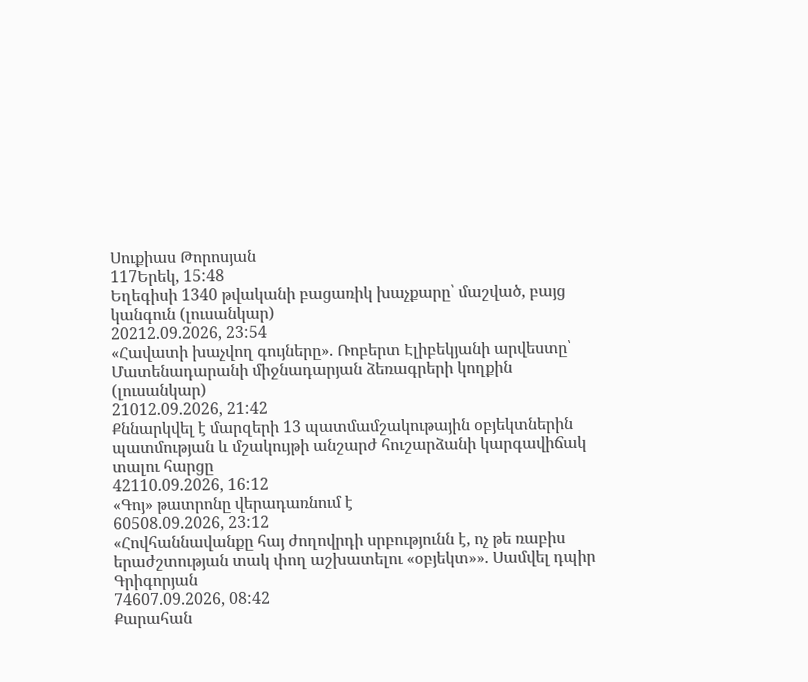Սուքիաս Թորոսյան
117Երեկ, 15:48
Եղեգիսի 1340 թվականի բացառիկ խաչքարը՝ մաշված, բայց կանգուն (լուսանկար)
20212.09.2026, 23:54
«Հավատի խաչվող գույները». Ռոբերտ Էլիբեկյանի արվեստը՝ Մատենադարանի միջնադարյան ձեռագրերի կողքին (լուսանկար)
21012.09.2026, 21:42
Քննարկվել է մարզերի 13 պատմամշակութային օբյեկտներին պատմության և մշակույթի անշարժ հուշարձանի կարգավիճակ տալու հարցը
42110.09.2026, 16:12
«Գոյ» թատրոնը վերադառնում է
60508.09.2026, 23:12
«Հովհաննավանքը հայ ժողովրդի սրբությունն է, ոչ թե ռաբիս երաժշտության տակ փող աշխատելու «օբյեկտ»». Սամվել դպիր Գրիգորյան
74607.09.2026, 08:42
Քարահան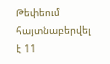Թեփեում հայտնաբերվել է 11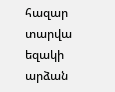հազար տարվա եզակի արձան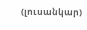(լուսանկար)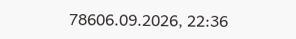78606.09.2026, 22:36